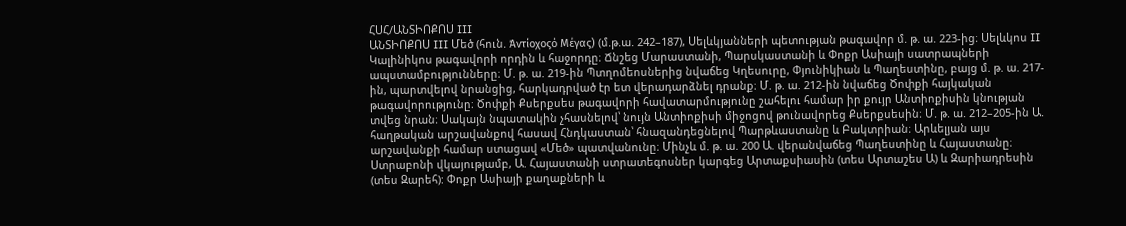ՀՍՀ/ԱՆՏԻՈՔՈՍ III
ԱՆՏԻՈՔՈՍ III Մեծ (հուն. Άντίοχοςό Μέγας) (մ.թ.ա. 242–187), Սելևկյանների պետության թագավոր մ. թ. ա. 223-ից։ Սելևկոս II Կալինիկոս թագավորի որդին և հաջորդը։ Ճնշեց Մարաստանի, Պարսկաստանի և Փոքր Ասիայի սատրապների ապստամբությունները։ Մ. թ. ա. 219-ին Պտղոմեոսներից նվաճեց Կղեսուրը, Փյունիկիան և Պաղեստինը, բայց մ. թ. ա. 217-ին, պարտվելով նրանցից, հարկադրված էր ետ վերադարձնել դրանք։ Մ. թ. ա. 212-ին նվաճեց Ծոփքի հայկական թագավորությունը։ Ծոփքի Քսերքսես թագավորի հավատարմությունը շահելու համար իր քույր Անտիոքիսին կնության տվեց նրան։ Սակայն նպատակին չհասնելով՝ նույն Անտիոքիսի միջոցով թունավորեց Քսերքսեսին։ Մ. թ. ա. 212–205-ին Ա. հաղթական արշավանքով հասավ Հնդկաստան՝ հնազանդեցնելով Պարթևաստանը և Բակտրիան։ Արևելյան այս արշավանքի համար ստացավ «Մեծ» պատվանունը։ Մինչև մ. թ. ա. 200 Ա. վերանվաճեց Պաղեստինը և Հայաստանը։ Ստրաբոնի վկայությամբ, Ա. Հայաստանի ստրատեգոսներ կարգեց Արտաքսիասին (տես Արտաշես Ա) և Զարիադրեսին (տես Զարեհ): Փոքր Ասիայի քաղաքների և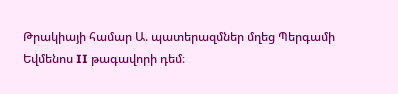Թրակիայի համար Ա. պատերազմներ մղեց Պերգամի Եվմենոս II թագավորի դեմ։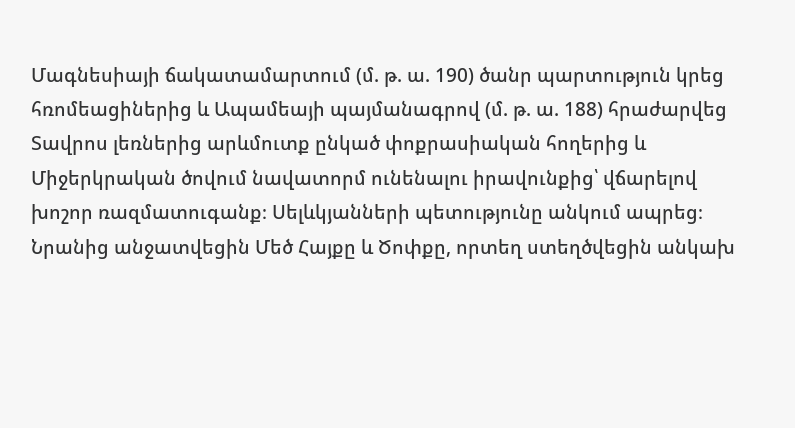Մագնեսիայի ճակատամարտում (մ. թ. ա. 190) ծանր պարտություն կրեց հռոմեացիներից և Ապամեայի պայմանագրով (մ. թ. ա. 188) հրաժարվեց Տավրոս լեռներից արևմուտք ընկած փոքրասիական հողերից և Միջերկրական ծովում նավատորմ ունենալու իրավունքից՝ վճարելով խոշոր ռազմատուգանք։ Սելևկյանների պետությունը անկում ապրեց։ Նրանից անջատվեցին Մեծ Հայքը և Ծոփքը, որտեղ ստեղծվեցին անկախ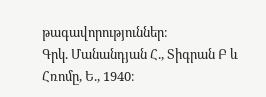թագավորություններ։
Գրկ. Մանանդյան Հ., Տիգրան Բ և Հռոմը, Ե., 1940։